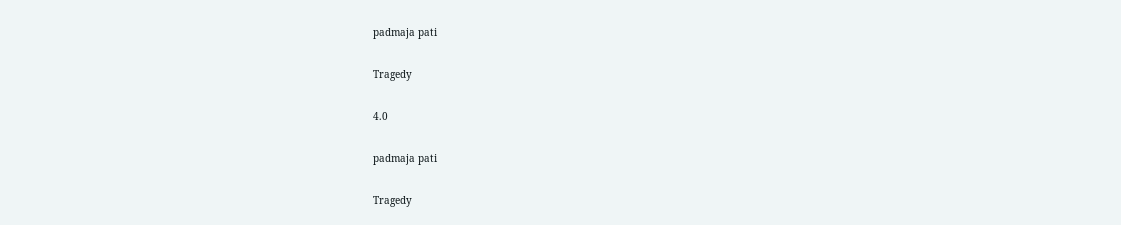padmaja pati

Tragedy

4.0

padmaja pati

Tragedy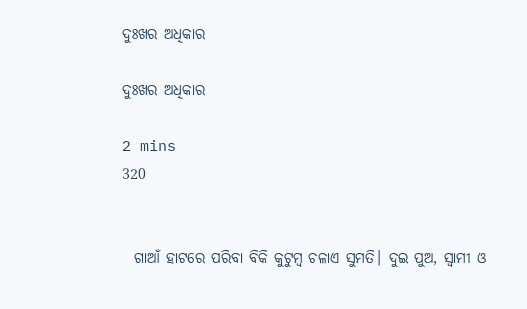ଦୁଃଖର ଅଧିକାର

ଦୁଃଖର ଅଧିକାର

2 mins
320


  ଗାଆଁ ହାଟରେ ପରିବା ବିକି କୁଟୁମ୍ବ ଚଳାଏ ସୁମତି। ଦୁଇ ପୁଅ, ସ୍ବାମୀ ଓ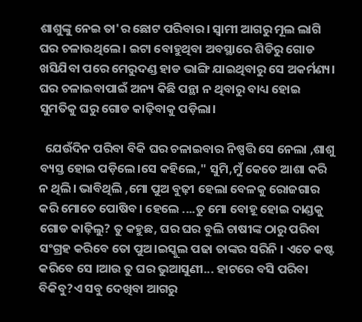ଶାଶୁଙ୍କୁ ନେଇ ତା'ର ଛୋଟ ପରିବାର। ସ୍ବାମୀ ଆଗରୁ ମୂଲ ଲାଗି ଘର ଚଳାଉଥିଲେ । ଇଟା ବୋହୁଥିବା ଅବସ୍ଥାରେ ଶିଡିରୁ ଗୋଡ ଖସିଯିବା ପରେ ମେରୁଦଣ୍ଡ ହାଡ ଭାଙ୍ଗି ଯାଇଥିବାରୁ ସେ ଅକର୍ମଣ୍ୟ। ଘର ଚଳାଇବାପାଇଁ ଅନ୍ୟ କିଛି ପନ୍ଥା ନ ଥିବାରୁ ବାଧ୍ୟ ହୋଇ ସୁମତିକୁ ଘରୁ ଗୋଡ କାଢ଼ିବାକୁ ପଡ଼ିଲା।

  ଯେଉଁଦିନ ପରିବା ବିକି ଘର ଚଳାଇବାର ନିଷ୍ପତ୍ତି ସେ ନେଲା ,ଶାଶୁ ବ୍ୟସ୍ତ ହୋଇ ପଡ଼ିଲେ।ସେ କହିଲେ," ସୁମି,ମୁଁ କେତେ ଆଶା କରି ନ ଥିଲି। ଭାବିଥିଲି ,ମୋ ପୁଅ ବୁଢ଼ୀ ହେଲା ବେଳକୁ ରୋଜଗାର କରି ମୋତେ ପୋଷିବ। ହେଲେ ....ତୁ ମୋ ବୋହୂ ହୋଇ ଦାଣ୍ଡକୁ ଗୋଡ କାଢ଼ିଲୁ? ତୁ କହୁଛ, ଘର ଘର ବୁଲି ଚାଷୀଙ୍କ ଠାରୁ ପରିବା ସଂଗ୍ରହ କରିବେ ତୋ ପୁଅ।ଇସ୍କୁଲ ପଢା ତାଙ୍କର ସରିନି । ଏତେ କଷ୍ଟ କରିବେ ସେ ।ଆଉ ତୁ ଘର ଭୁଆସୁଣୀ... ହାଟରେ ବସି ପରିବା ବିକିବୁ?ଏ ସବୁ ଦେଖିବା ଆଗରୁ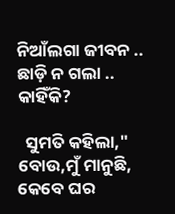ନିଆଁଲଗା ଜୀବନ .. ଛାଡ଼ି ନ ଗଲା .. କାହିଁକି?

  ସୁମତି କହିଲା," ବୋଉ,ମୁଁ ମାନୁଛି, କେବେ ଘର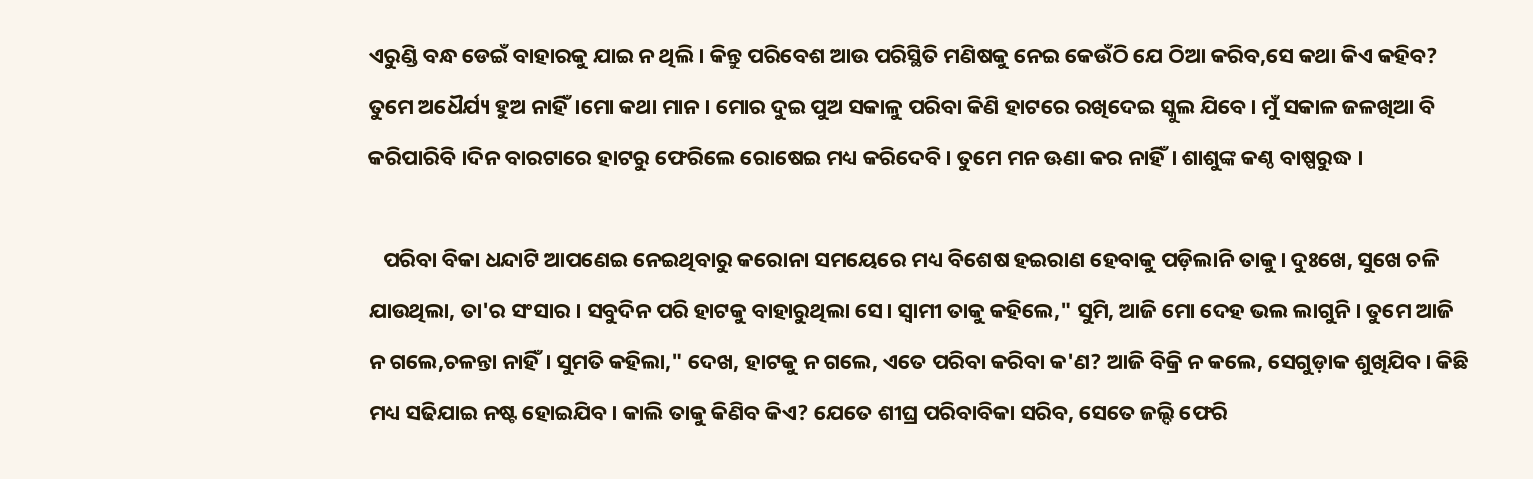ଏରୁଣ୍ଡି ବନ୍ଧ ଡେଇଁ ବାହାରକୁ ଯାଇ ନ ଥିଲି। କିନ୍ତୁ ପରିବେଶ ଆଉ ପରିସ୍ଥିତି ମଣିଷକୁ ନେଇ କେଉଁଠି ଯେ ଠିଆ କରିବ,ସେ କଥା କିଏ କହିବ? ତୁମେ ଅଧୈର୍ଯ୍ୟ ହୁଅ ନାହିଁ।ମୋ କଥା ମାନ। ମୋର ଦୁଇ ପୁଅ ସକାଳୁ ପରିବା କିଣି ହାଟରେ ରଖିଦେଇ ସ୍କୁଲ ଯିବେ। ମୁଁ ସକାଳ ଜଳଖିଆ ବି କରିପାରିବି ।ଦିନ ବାରଟାରେ ହାଟରୁ ଫେରିଲେ ରୋଷେଇ ମଧ୍ୟ କରିଦେବି। ତୁମେ ମନ ଊଣା କର ନାହିଁ। ଶାଶୁଙ୍କ କଣ୍ଠ ବାଷ୍ପରୁଦ୍ଧ ।

   ପରିବା ବିକା ଧନ୍ଦାଟି ଆପଣେଇ ନେଇଥିବାରୁ କରୋନା ସମୟେରେ ମଧ୍ୟ ବିଶେଷ ହଇରାଣ ହେବାକୁ ପଡ଼ିଲାନି ତାକୁ। ଦୁଃଖେ, ସୁଖେ ଚଳି ଯାଉଥିଲା, ତା'ର ସଂସାର । ସବୁଦିନ ପରି ହାଟକୁ ବାହାରୁଥିଲା ସେ। ସ୍ବାମୀ ତାକୁ କହିଲେ," ସୁମି, ଆଜି ମୋ ଦେହ ଭଲ ଲାଗୁନି । ତୁମେ ଆଜି ନ ଗଲେ,ଚଳନ୍ତା ନାହିଁ। ସୁମତି କହିଲା," ଦେଖ, ହାଟକୁ ନ ଗଲେ, ଏତେ ପରିବା କରିବା କ'ଣ? ଆଜି ବିକ୍ରି ନ କଲେ, ସେଗୁଡ଼ାକ ଶୁଖିଯିବ। କିଛି ମଧ୍ୟ ସଢିଯାଇ ନଷ୍ଟ ହୋଇଯିବ। କାଲି ତାକୁ କିଣିବ କିଏ? ଯେତେ ଶୀଘ୍ର ପରିବାବିକା ସରିବ, ସେତେ ଜଲ୍ଦି ଫେରି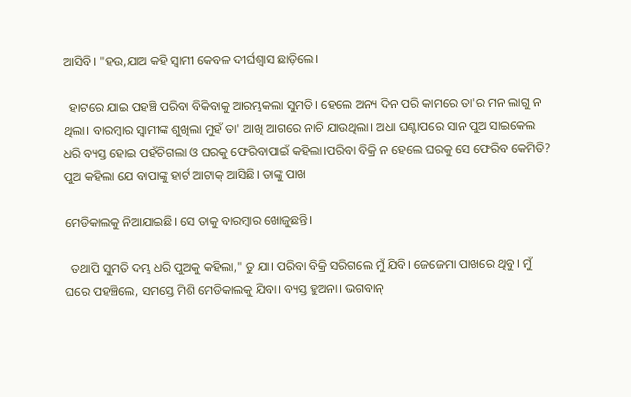ଆସିବି। "ହଉ,ଯାଅ କହି ସ୍ବାମୀ କେବଳ ଦୀର୍ଘଶ୍ୱାସ ଛାଡ଼ିଲେ।

  ହାଟରେ ଯାଇ ପହଞ୍ଚି ପରିବା ବିକିବାକୁ ଆରମ୍ଭକଲା ସୁମତି। ହେଲେ ଅନ୍ୟ ଦିନ ପରି କାମରେ ତା'ର ମନ ଲାଗୁ ନ ଥିଲା। ବାରମ୍ବାର ସ୍ଵାମୀଙ୍କ ଶୁଖିଲା ମୁହଁ ତା' ଆଖି ଆଗରେ ନାଚି ଯାଉଥିଲା। ଅଧା ଘଣ୍ଟାପରେ ସାନ ପୁଅ ସାଇକେଲ ଧରି ବ୍ୟସ୍ତ ହୋଇ ପହଁଚିଗଲା ଓ ଘରକୁ ଫେରିବାପାଇଁ କହିଲା।ପରିବା ବିକ୍ରି ନ ହେଲେ ଘରକୁ ସେ ଫେରିବ କେମିତି? ପୁଅ କହିଲା ଯେ ବାପାଙ୍କୁ ହାର୍ଟ ଆଟାକ୍ ଆସିଛି। ତାଙ୍କୁ ପାଖ

ମେଡିକାଲକୁ ନିଆଯାଇଛି। ସେ ତାକୁ ବାରମ୍ବାର ଖୋଜୁଛନ୍ତି।

  ତଥାପି ସୁମତି ଦମ୍ଭ ଧରି ପୁଅକୁ କହିଲା," ତୁ ଯା। ପରିବା ବିକ୍ରି ସରିଗଲେ ମୁଁ ଯିବି। ଜେଜେମା ପାଖରେ ଥିବୁ। ମୁଁ ଘରେ ପହଞ୍ଚିଲେ, ସମସ୍ତେ ମିଶି ମେଡିକାଲକୁ ଯିବା। ବ୍ୟସ୍ତ ହୁଅନା। ଭଗବାନ୍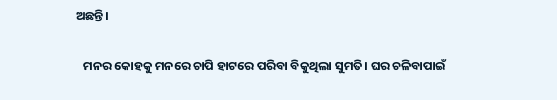ଅଛନ୍ତି।

   ମନର କୋହକୁ ମନରେ ଚାପି ହାଟରେ ପରିବା ବିକୁଥିଲା ସୁମତି। ଘର ଚଳିବାପାଇଁ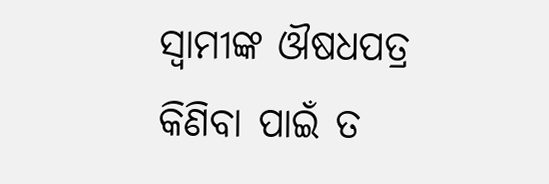ସ୍ଵାମୀଙ୍କ ଔଷଧପତ୍ର କିଣିବା ପାଇଁ ତ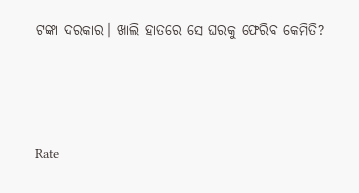ଟଙ୍କା ଦରକାର। ଖାଲି ହାତରେ ସେ ଘରକୁ ଫେରିବ କେମିତି?




Rate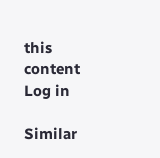this content
Log in

Similar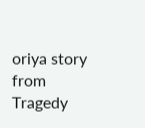oriya story from Tragedy